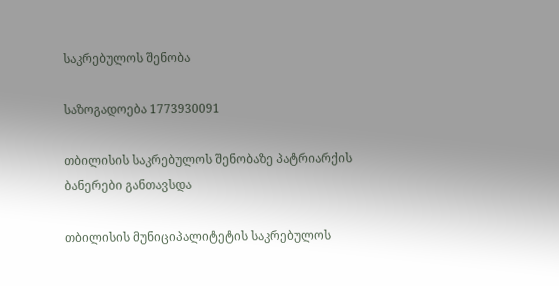საკრებულოს შენობა

საზოგადოება 1773930091

თბილისის საკრებულოს შენობაზე პატრიარქის ბანერები განთავსდა

თბილისის მუნიციპალიტეტის საკრებულოს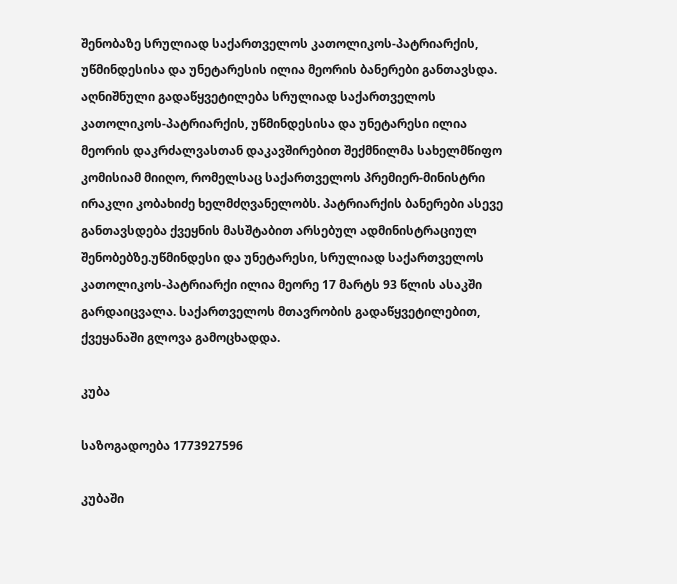შენობაზე სრულიად საქართველოს კათოლიკოს-პატრიარქის, უწმინდესისა და უნეტარესის ილია მეორის ბანერები განთავსდა. აღნიშნული გადაწყვეტილება სრულიად საქართველოს კათოლიკოს-პატრიარქის, უწმინდესისა და უნეტარესი ილია მეორის დაკრძალვასთან დაკავშირებით შექმნილმა სახელმწიფო კომისიამ მიიღო, რომელსაც საქართველოს პრემიერ-მინისტრი ირაკლი კობახიძე ხელმძღვანელობს. პატრიარქის ბანერები ასევე განთავსდება ქვეყნის მასშტაბით არსებულ ადმინისტრაციულ შენობებზე.უწმინდესი და უნეტარესი, სრულიად საქართველოს კათოლიკოს-პატრიარქი ილია მეორე 17 მარტს 93 წლის ასაკში გარდაიცვალა. საქართველოს მთავრობის გადაწყვეტილებით, ქვეყანაში გლოვა გამოცხადდა.

კუბა

საზოგადოება 1773927596

კუბაში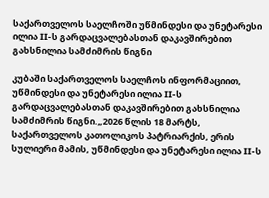საქართველოს საელჩოში უწმინდესი და უნეტარესი ილია II-ს გარდაცვალებასთან დაკავშირებით გახსნილია სამძიმრის წიგნი

კუბაში საქართველოს საელჩოს ინფორმაციით, უწმინდესი და უნეტარესი ილია II-ს გარდაცვალებასთან დაკავშირებით გახსნილია სამძიმრის წიგნი.„2026 წლის 18 მარტს, საქართველოს კათოლიკოს პატრიარქის, ერის სულიერი მამის, უწმინდესი და უნეტარესი ილია II-ს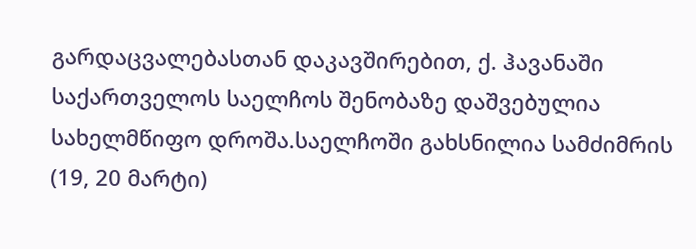გარდაცვალებასთან დაკავშირებით, ქ. ჰავანაში საქართველოს საელჩოს შენობაზე დაშვებულია სახელმწიფო დროშა.საელჩოში გახსნილია სამძიმრის (19, 20 მარტი)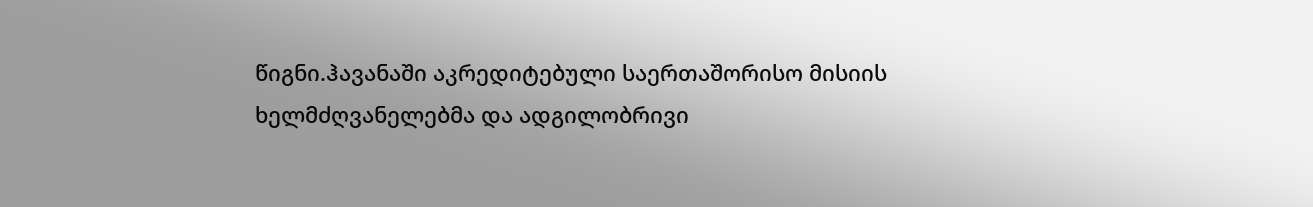წიგნი.ჰავანაში აკრედიტებული საერთაშორისო მისიის ხელმძღვანელებმა და ადგილობრივი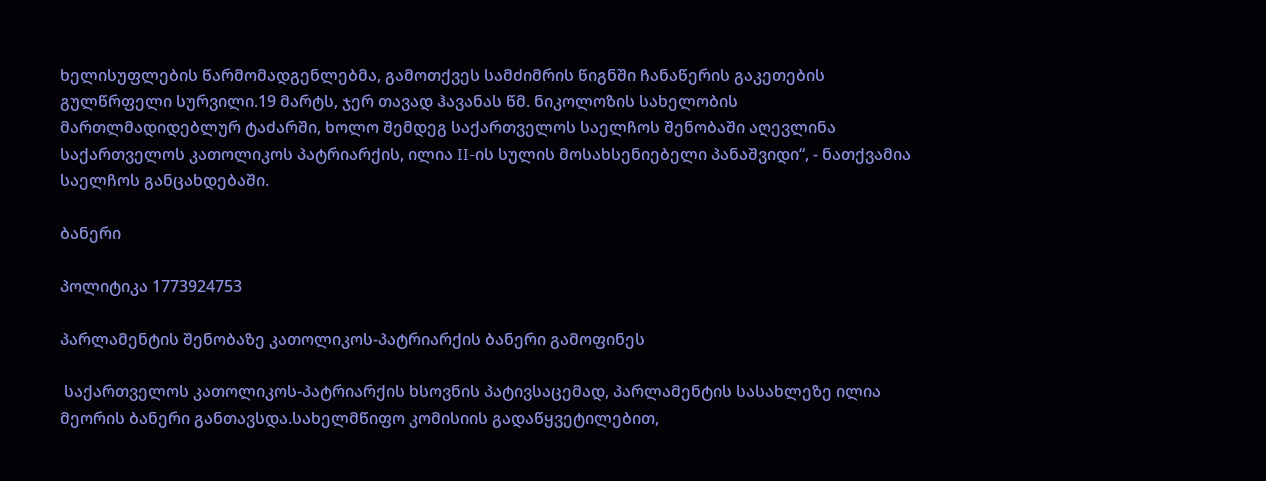ხელისუფლების წარმომადგენლებმა, გამოთქვეს სამძიმრის წიგნში ჩანაწერის გაკეთების გულწრფელი სურვილი.19 მარტს, ჯერ თავად ჰავანას წმ. ნიკოლოზის სახელობის მართლმადიდებლურ ტაძარში, ხოლო შემდეგ საქართველოს საელჩოს შენობაში აღევლინა საქართველოს კათოლიკოს პატრიარქის, ილია II-ის სულის მოსახსენიებელი პანაშვიდი“, - ნათქვამია საელჩოს განცახდებაში.

ბანერი

პოლიტიკა 1773924753

პარლამენტის შენობაზე კათოლიკოს-პატრიარქის ბანერი გამოფინეს

 საქართველოს კათოლიკოს-პატრიარქის ხსოვნის პატივსაცემად, პარლამენტის სასახლეზე ილია მეორის ბანერი განთავსდა.სახელმწიფო კომისიის გადაწყვეტილებით,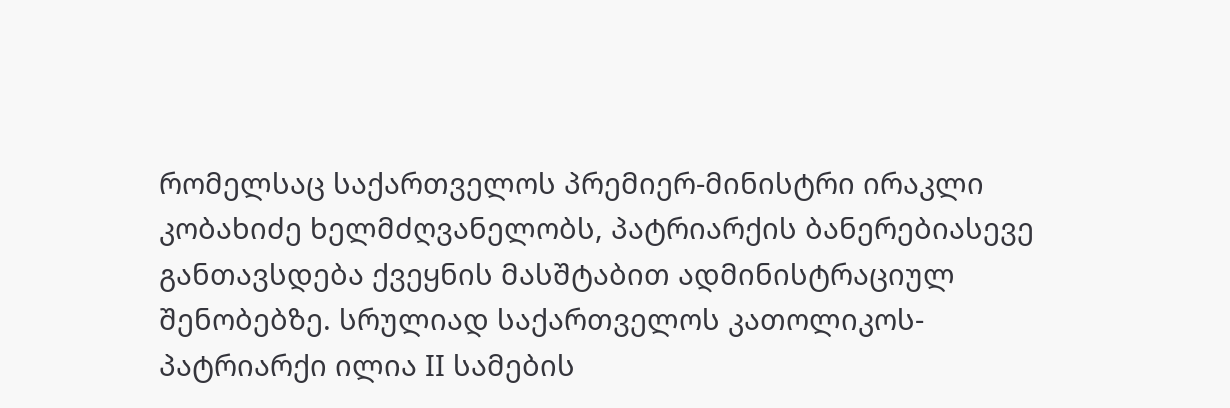რომელსაც საქართველოს პრემიერ-მინისტრი ირაკლი კობახიძე ხელმძღვანელობს, პატრიარქის ბანერებიასევე განთავსდება ქვეყნის მასშტაბით ადმინისტრაციულ შენობებზე. სრულიად საქართველოს კათოლიკოს-პატრიარქი ილია II სამების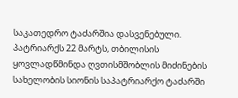საკათედრო ტაძარშია დასვენებული. პატრიარქს 22 მარტს, თბილისის ყოვლადწმინდა ღვთისმშობლის მიძინების სახელობის სიონის საპატრიარქო ტაძარში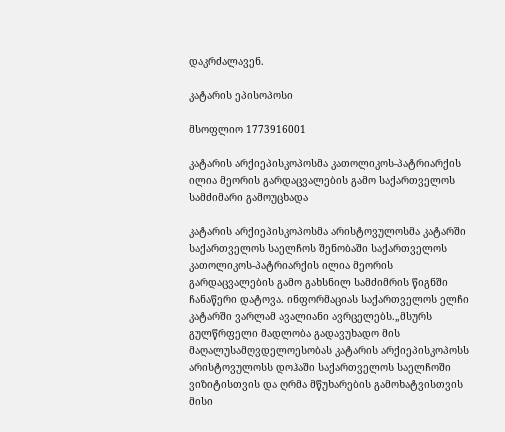დაკრძალავენ.

კატარის ეპისოპოსი

მსოფლიო 1773916001

კატარის არქიეპისკოპოსმა კათოლიკოს-პატრიარქის ილია მეორის გარდაცვალების გამო საქართველოს სამძიმარი გამოუცხადა

კატარის არქიეპისკოპოსმა არისტოვულოსმა კატარში საქართველოს საელჩოს შენობაში საქართველოს კათოლიკოს-პატრიარქის ილია მეორის გარდაცვალების გამო გახსნილ სამძიმრის წიგნში ჩანაწერი დატოვა. ინფორმაციას საქართველოს ელჩი კატარში ვარლამ ავალიანი ავრცელებს.„მსურს გულწრფელი მადლობა გადავუხადო მის მაღალუსამღვდელოესობას კატარის არქიეპისკოპოსს არისტოვულოსს დოჰაში საქართველოს საელჩოში ვიზიტისთვის და ღრმა მწუხარების გამოხატვისთვის მისი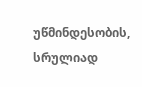უწმინდესობის, სრულიად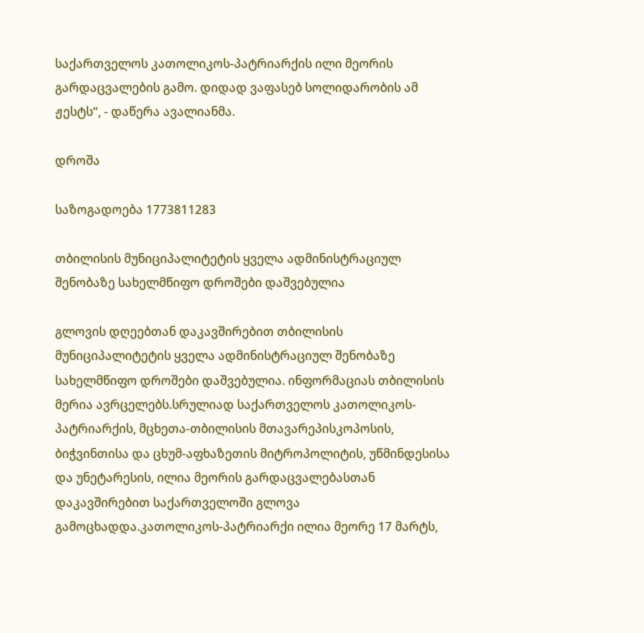საქართველოს კათოლიკოს-პატრიარქის ილი მეორის გარდაცვალების გამო. დიდად ვაფასებ სოლიდარობის ამ ჟესტს“, - დაწერა ავალიანმა.

დროშა

საზოგადოება 1773811283

თბილისის მუნიციპალიტეტის ყველა ადმინისტრაციულ შენობაზე სახელმწიფო დროშები დაშვებულია

გლოვის დღეებთან დაკავშირებით თბილისის მუნიციპალიტეტის ყველა ადმინისტრაციულ შენობაზე სახელმწიფო დროშები დაშვებულია. ინფორმაციას თბილისის მერია ავრცელებს.სრულიად საქართველოს კათოლიკოს-პატრიარქის, მცხეთა-თბილისის მთავარეპისკოპოსის, ბიჭვინთისა და ცხუმ-აფხაზეთის მიტროპოლიტის, უწმინდესისა და უნეტარესის, ილია მეორის გარდაცვალებასთან დაკავშირებით საქართველოში გლოვა გამოცხადდა.კათოლიკოს-პატრიარქი ილია მეორე 17 მარტს,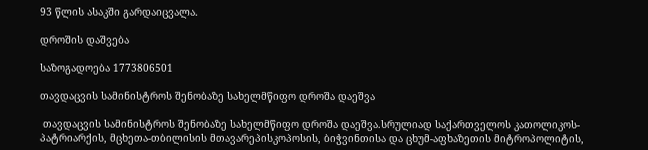93 წლის ასაკში გარდაიცვალა.

დროშის დაშვება

საზოგადოება 1773806501

თავდაცვის სამინისტროს შენობაზე სახელმწიფო დროშა დაეშვა

 თავდაცვის სამინისტროს შენობაზე სახელმწიფო დროშა დაეშვა.სრულიად საქართველოს კათოლიკოს-პატრიარქის, მცხეთა-თბილისის მთავარეპისკოპოსის, ბიჭვინთისა და ცხუმ-აფხაზეთის მიტროპოლიტის,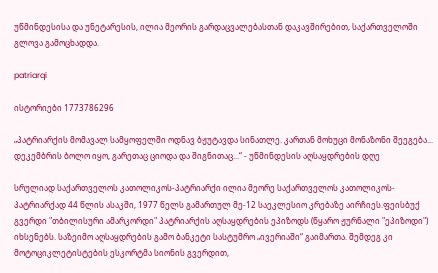უწმინდესისა და უნეტარესის, ილია მეორის გარდაცვალებასთან დაკავშირებით, საქართველოში გლოვა გამოცხადდა.

patriarqi

ისტორიები 1773786296

„პატრიარქის მომავალ სამყოფელში ოდნავ ბჟუტავდა სინათლე. კართან მოხუცი მონაზონი შეეგება... დეკემბრის ბოლო იყო, გარეთაც ციოდა და შიგნითაც...“ - უწმინდესის აღსაყდრების დღე

სრულიად საქართველოს კათოლიკოს-პატრიარქი ილია მეორე საქართველოს კათოლიკოს-პატრიარქად 44 წლის ასაკში, 1977 წელს გამართულ მე-12 საეკლესიო კრებაზე აირჩიეს.ფეისბუქ გვერდი "თბილისური ამარკორდი" პატრიარქის აღსაყდრების ეპიზოდს (წყარო ჟურნალი "ეპიზოდი") იხსენებს. საზეიმო აღსაყდრების გამო ბანკეტი სასტუმრო „ივერიაში“ გაიმართა. შემდეგ კი მოტოციკლეტისტების ესკორტმა სიონის გვერდით,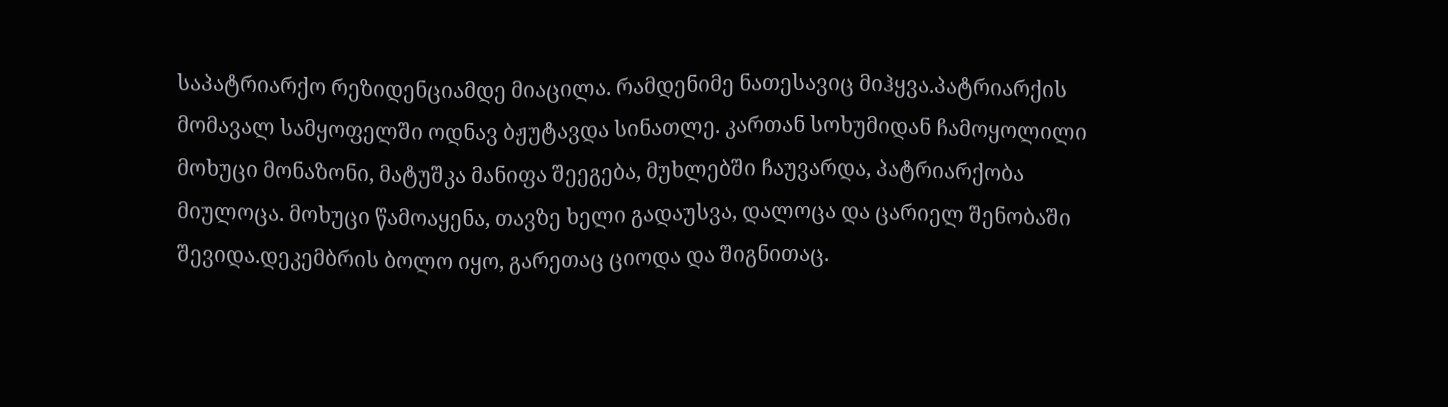საპატრიარქო რეზიდენციამდე მიაცილა. რამდენიმე ნათესავიც მიჰყვა.პატრიარქის მომავალ სამყოფელში ოდნავ ბჟუტავდა სინათლე. კართან სოხუმიდან ჩამოყოლილი მოხუცი მონაზონი, მატუშკა მანიფა შეეგება, მუხლებში ჩაუვარდა, პატრიარქობა მიულოცა. მოხუცი წამოაყენა, თავზე ხელი გადაუსვა, დალოცა და ცარიელ შენობაში შევიდა.დეკემბრის ბოლო იყო, გარეთაც ციოდა და შიგნითაც.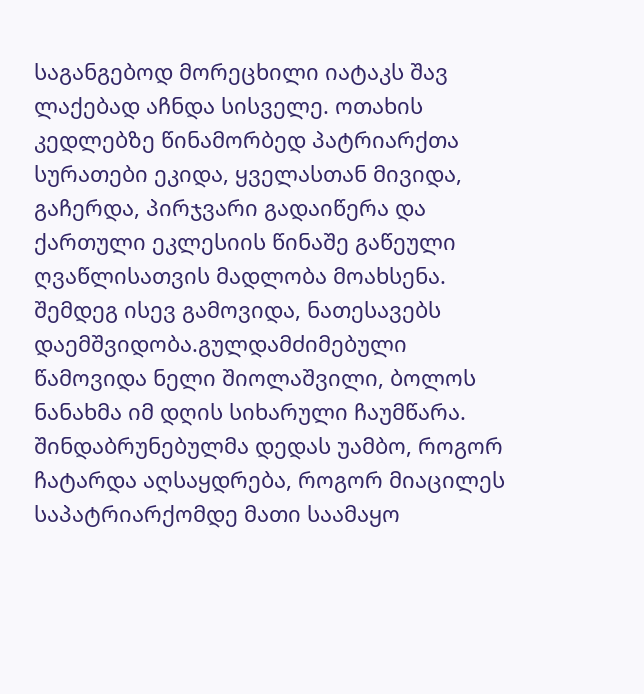საგანგებოდ მორეცხილი იატაკს შავ ლაქებად აჩნდა სისველე. ოთახის კედლებზე წინამორბედ პატრიარქთა სურათები ეკიდა, ყველასთან მივიდა, გაჩერდა, პირჯვარი გადაიწერა და ქართული ეკლესიის წინაშე გაწეული ღვაწლისათვის მადლობა მოახსენა. შემდეგ ისევ გამოვიდა, ნათესავებს დაემშვიდობა.გულდამძიმებული წამოვიდა ნელი შიოლაშვილი, ბოლოს ნანახმა იმ დღის სიხარული ჩაუმწარა. შინდაბრუნებულმა დედას უამბო, როგორ ჩატარდა აღსაყდრება, როგორ მიაცილეს საპატრიარქომდე მათი საამაყო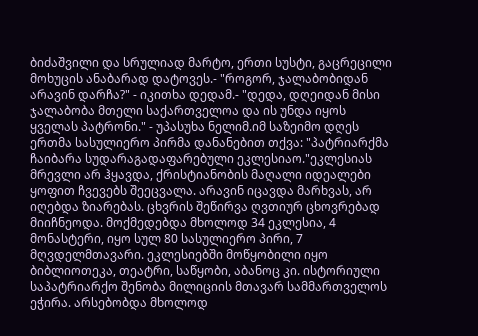ბიძაშვილი და სრულიად მარტო, ერთი სუსტი, გაცრეცილი მოხუცის ანაბარად დატოვეს.- "როგორ, ჯალაბობიდან არავინ დარჩა?" - იკითხა დედამ.- "დედა, დღეიდან მისი ჯალაბობა მთელი საქართველოა და ის უნდა იყოს ყველას პატრონი." - უპასუხა ნელიმ.იმ საზეიმო დღეს ერთმა სასულიერო პირმა დანანებით თქვა: "პატრიარქმა ჩაიბარა სუდარაგადაფარებული ეკლესიაო."ეკლესიას მრევლი არ ჰყავდა, ქრისტიანობის მაღალი იდეალები ყოფით ჩვევებს შეეცვალა. არავინ იცავდა მარხვას, არ იღებდა ზიარებას. ცხვრის შეწირვა ღვთიურ ცხოვრებად მიიჩნეოდა. მოქმედებდა მხოლოდ 34 ეკლესია, 4 მონასტერი, იყო სულ 80 სასულიერო პირი, 7 მღვდელმთავარი. ეკლესიებში მოწყობილი იყო ბიბლიოთეკა, თეატრი, საწყობი, აბანოც კი. ისტორიული საპატრიარქო შენობა მილიციის მთავარ სამმართველოს ეჭირა. არსებობდა მხოლოდ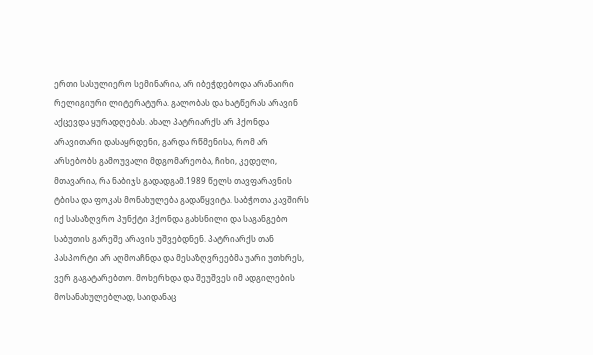ერთი სასულიერო სემინარია, არ იბეჭდებოდა არანაირი რელიგიური ლიტერატურა. გალობას და ხატწერას არავინ აქცევდა ყურადღებას. ახალ პატრიარქს არ ჰქონდა არავითარი დასაყრდენი, გარდა რწმენისა, რომ არ არსებობს გამოუვალი მდგომარეობა, ჩიხი, კედელი, მთავარია, რა ნაბიჯს გადადგამ.1989 წელს თავფარავნის ტბისა და ფოკას მონახულება გადაწყვიტა. საბჭოთა კავშირს იქ სასაზღვრო პუნქტი ჰქონდა გახსნილი და საგანგებო საბუთის გარეშე არავის უშვებდნენ. პატრიარქს თან პასპორტი არ აღმოაჩნდა და მესაზღვრეებმა უარი უთხრეს, ვერ გაგატარებთო. მოხერხდა და შეუშვეს იმ ადგილების მოსანახულებლად, საიდანაც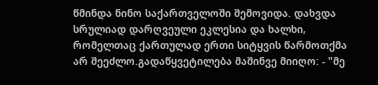წმინდა ნინო საქართველოში შემოვიდა. დახვდა სრულიად დარღვეული ეკლესია და ხალხი, რომელთაც ქართულად ერთი სიტყვის წარმოთქმა არ შეეძლო.გადაწყვეტილება მაშინვე მიიღო: - "მე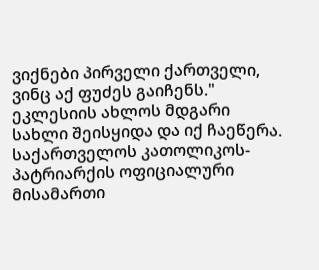ვიქნები პირველი ქართველი, ვინც აქ ფუძეს გაიჩენს." ეკლესიის ახლოს მდგარი სახლი შეისყიდა და იქ ჩაეწერა. საქართველოს კათოლიკოს-პატრიარქის ოფიციალური მისამართი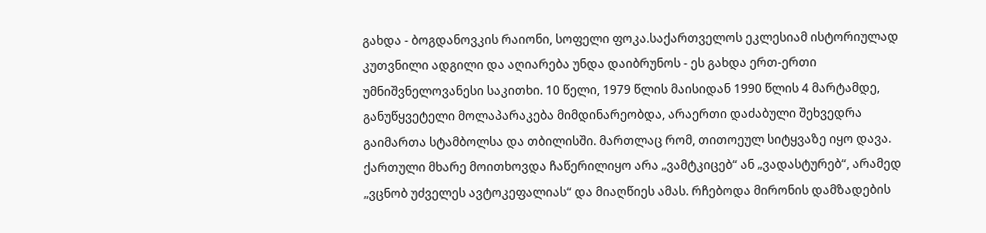გახდა - ბოგდანოვკის რაიონი, სოფელი ფოკა.საქართველოს ეკლესიამ ისტორიულად კუთვნილი ადგილი და აღიარება უნდა დაიბრუნოს - ეს გახდა ერთ-ერთი უმნიშვნელოვანესი საკითხი. 10 წელი, 1979 წლის მაისიდან 1990 წლის 4 მარტამდე, განუწყვეტელი მოლაპარაკება მიმდინარეობდა, არაერთი დაძაბული შეხვედრა გაიმართა სტამბოლსა და თბილისში. მართლაც რომ, თითოეულ სიტყვაზე იყო დავა. ქართული მხარე მოითხოვდა ჩაწერილიყო არა „ვამტკიცებ“ ან „ვადასტურებ“, არამედ „ვცნობ უძველეს ავტოკეფალიას“ და მიაღწიეს ამას. რჩებოდა მირონის დამზადების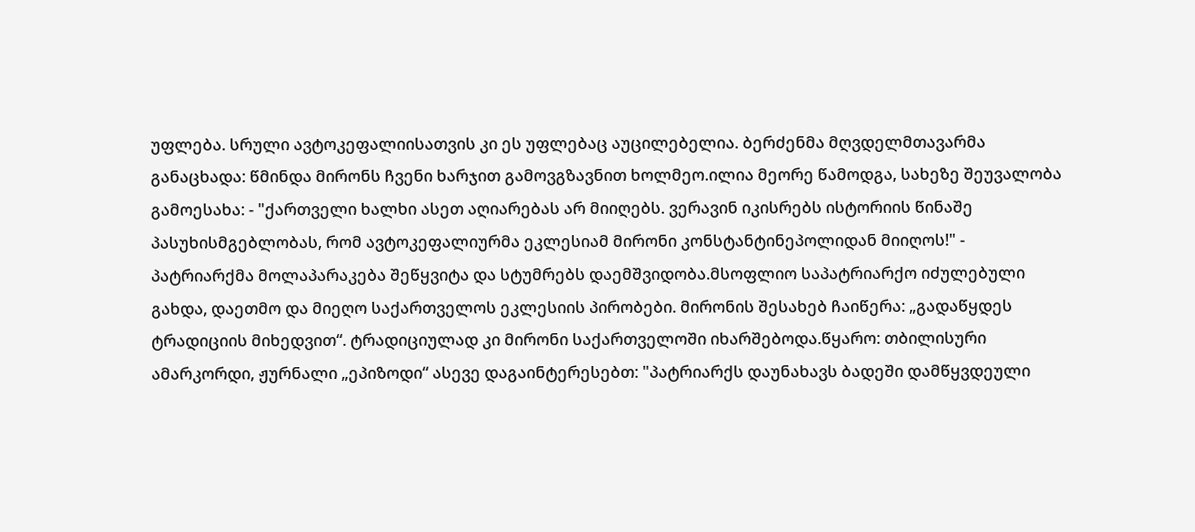უფლება. სრული ავტოკეფალიისათვის კი ეს უფლებაც აუცილებელია. ბერძენმა მღვდელმთავარმა განაცხადა: წმინდა მირონს ჩვენი ხარჯით გამოვგზავნით ხოლმეო.ილია მეორე წამოდგა, სახეზე შეუვალობა გამოესახა: - "ქართველი ხალხი ასეთ აღიარებას არ მიიღებს. ვერავინ იკისრებს ისტორიის წინაშე პასუხისმგებლობას, რომ ავტოკეფალიურმა ეკლესიამ მირონი კონსტანტინეპოლიდან მიიღოს!" - პატრიარქმა მოლაპარაკება შეწყვიტა და სტუმრებს დაემშვიდობა.მსოფლიო საპატრიარქო იძულებული გახდა, დაეთმო და მიეღო საქართველოს ეკლესიის პირობები. მირონის შესახებ ჩაიწერა: „გადაწყდეს ტრადიციის მიხედვით“. ტრადიციულად კი მირონი საქართველოში იხარშებოდა.წყარო: თბილისური ამარკორდი, ჟურნალი „ეპიზოდი“ ასევე დაგაინტერესებთ: "პატრიარქს დაუნახავს ბადეში დამწყვდეული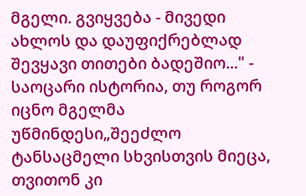მგელი. გვიყვება - მივედი ახლოს და დაუფიქრებლად შევყავი თითები ბადეშიო..." - საოცარი ისტორია, თუ როგორ იცნო მგელმა უწმინდესი„შეეძლო ტანსაცმელი სხვისთვის მიეცა, თვითონ კი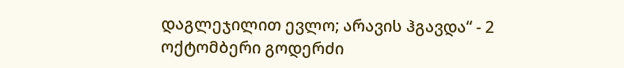დაგლეჯილით ევლო; არავის ჰგავდა“ - 2 ოქტომბერი გოდერძი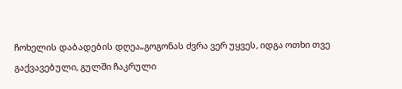ჩოხელის დაბადების დღეა„გოგონას ძვრა ვერ უყვეს, იდგა ოთხი თვე გაქვავებული, გულში ჩაკრული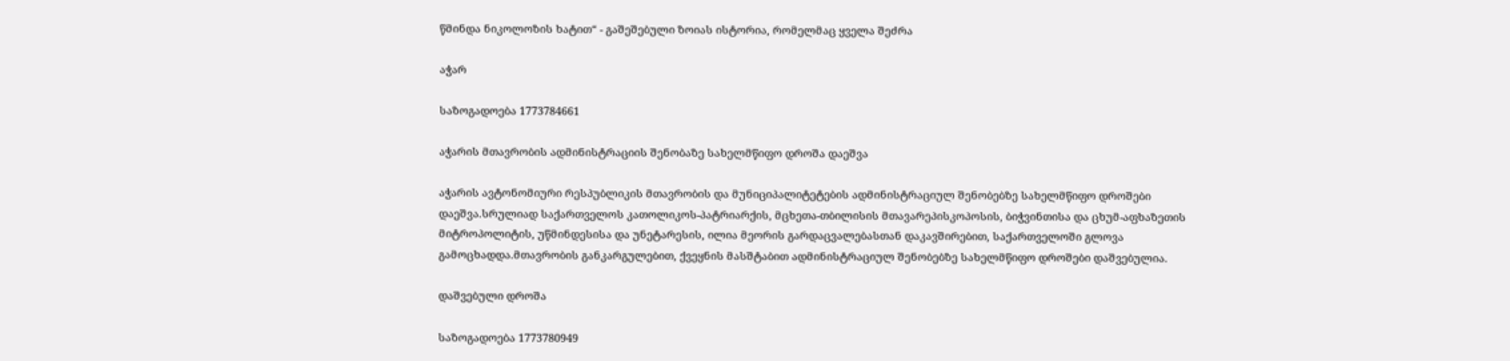წმინდა ნიკოლოზის ხატით“ - გაშეშებული ზოიას ისტორია, რომელმაც ყველა შეძრა

აჭარ

საზოგადოება 1773784661

აჭარის მთავრობის ადმინისტრაციის შენობაზე სახელმწიფო დროშა დაეშვა

აჭარის ავტონომიური რესპუბლიკის მთავრობის და მუნიციპალიტეტების ადმინისტრაციულ შენობებზე სახელმწიფო დროშები დაეშვა.სრულიად საქართველოს კათოლიკოს-პატრიარქის, მცხეთა-თბილისის მთავარეპისკოპოსის, ბიჭვინთისა და ცხუმ-აფხაზეთის მიტროპოლიტის, უწმინდესისა და უნეტარესის, ილია მეორის გარდაცვალებასთან დაკავშირებით, საქართველოში გლოვა გამოცხადდა.მთავრობის განკარგულებით, ქვეყნის მასშტაბით ადმინისტრაციულ შენობებზე სახელმწიფო დროშები დაშვებულია.

დაშვებული დროშა

საზოგადოება 1773780949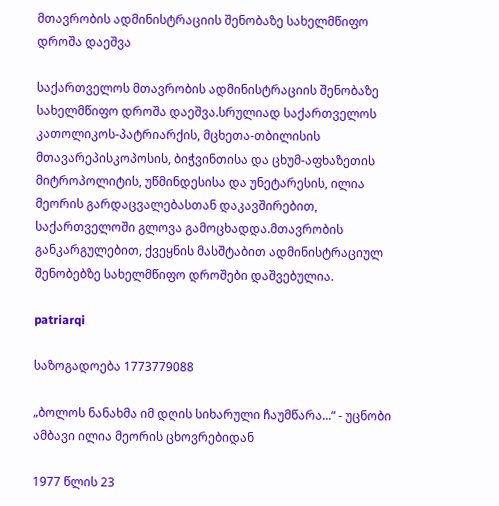მთავრობის ადმინისტრაციის შენობაზე სახელმწიფო დროშა დაეშვა

საქართველოს მთავრობის ადმინისტრაციის შენობაზე სახელმწიფო დროშა დაეშვა.სრულიად საქართველოს კათოლიკოს-პატრიარქის, მცხეთა-თბილისის მთავარეპისკოპოსის, ბიჭვინთისა და ცხუმ-აფხაზეთის მიტროპოლიტის, უწმინდესისა და უნეტარესის, ილია მეორის გარდაცვალებასთან დაკავშირებით, საქართველოში გლოვა გამოცხადდა.მთავრობის განკარგულებით, ქვეყნის მასშტაბით ადმინისტრაციულ შენობებზე სახელმწიფო დროშები დაშვებულია.

patriarqi

საზოგადოება 1773779088

„ბოლოს ნანახმა იმ დღის სიხარული ჩაუმწარა...“ - უცნობი ამბავი ილია მეორის ცხოვრებიდან

1977 წლის 23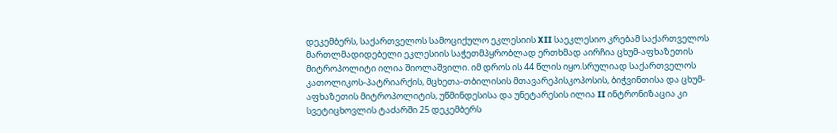დეკემბერს, საქართველოს სამოციქულო ეკლესიის XII საეკლესიო კრებამ საქართველოს მართლმადიდებელი ეკლესიის საჭეთმპყრობლად ერთხმად აირჩია ცხუმ-აფხაზეთის მიტროპოლიტი ილია შიოლაშვილი. იმ დროს ის 44 წლის იყო.სრულიად საქართველოს კათოლიკოს-პატრიარქის, მცხეთა-თბილისის მთავარეპისკოპოსის, ბიჭვინთისა და ცხუმ-აფხაზეთის მიტროპოლიტის, უწმინდესისა და უნეტარესის ილია II ინტრონიზაცია კი სვეტიცხოვლის ტაძარში 25 დეკემბერს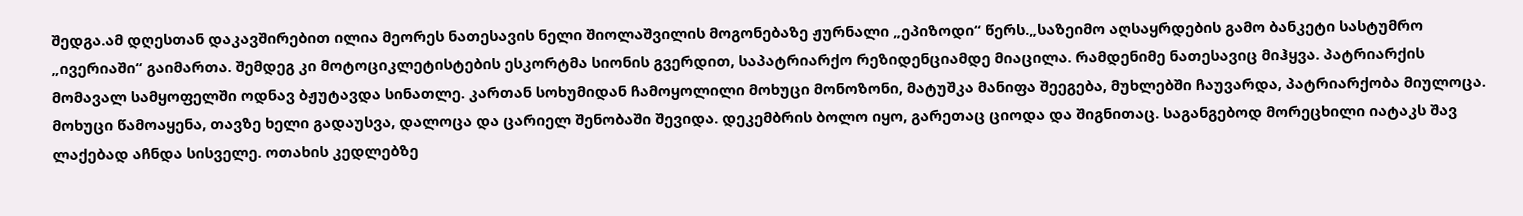შედგა.ამ დღესთან დაკავშირებით ილია მეორეს ნათესავის ნელი შიოლაშვილის მოგონებაზე ჟურნალი „ეპიზოდი“ წერს.„საზეიმო აღსაყრდების გამო ბანკეტი სასტუმრო „ივერიაში“ გაიმართა. შემდეგ კი მოტოციკლეტისტების ესკორტმა სიონის გვერდით, საპატრიარქო რეზიდენციამდე მიაცილა. რამდენიმე ნათესავიც მიჰყვა. პატრიარქის მომავალ სამყოფელში ოდნავ ბჟუტავდა სინათლე. კართან სოხუმიდან ჩამოყოლილი მოხუცი მონოზონი, მატუშკა მანიფა შეეგება, მუხლებში ჩაუვარდა, პატრიარქობა მიულოცა. მოხუცი წამოაყენა, თავზე ხელი გადაუსვა, დალოცა და ცარიელ შენობაში შევიდა. დეკემბრის ბოლო იყო, გარეთაც ციოდა და შიგნითაც. საგანგებოდ მორეცხილი იატაკს შავ ლაქებად აჩნდა სისველე. ოთახის კედლებზე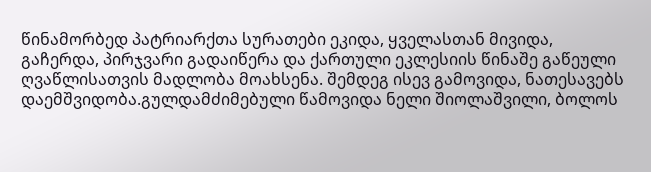წინამორბედ პატრიარქთა სურათები ეკიდა, ყველასთან მივიდა, გაჩერდა, პირჯვარი გადაიწერა და ქართული ეკლესიის წინაშე გაწეული ღვაწლისათვის მადლობა მოახსენა. შემდეგ ისევ გამოვიდა, ნათესავებს დაემშვიდობა.გულდამძიმებული წამოვიდა ნელი შიოლაშვილი, ბოლოს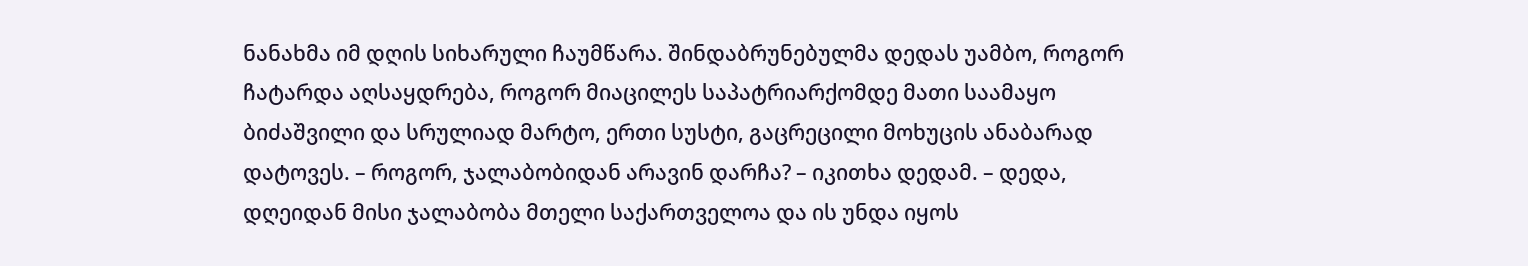ნანახმა იმ დღის სიხარული ჩაუმწარა. შინდაბრუნებულმა დედას უამბო, როგორ ჩატარდა აღსაყდრება, როგორ მიაცილეს საპატრიარქომდე მათი საამაყო ბიძაშვილი და სრულიად მარტო, ერთი სუსტი, გაცრეცილი მოხუცის ანაბარად დატოვეს. – როგორ, ჯალაბობიდან არავინ დარჩა? – იკითხა დედამ. – დედა, დღეიდან მისი ჯალაბობა მთელი საქართველოა და ის უნდა იყოს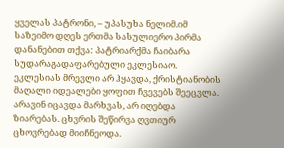ყველას პატრონი, – უპასუხა ნელიმ.იმ საზეიმო დღეს ერთმა სასულიერო პირმა დანანებით თქვა: პატრიარქმა ჩაიბარა სუდარაგადაფარებული ეკლესიაო. ეკლესიას მრევლი არ ჰყავდა, ქრისტიანობის მაღალი იდეალები ყოფით ჩვევებს შეეცვლა. არავინ იცავდა მარხვას, არ იღებდა ზიარებას. ცხვრის შეწირვა ღვთიურ ცხოვრებად მიიჩნეოდა.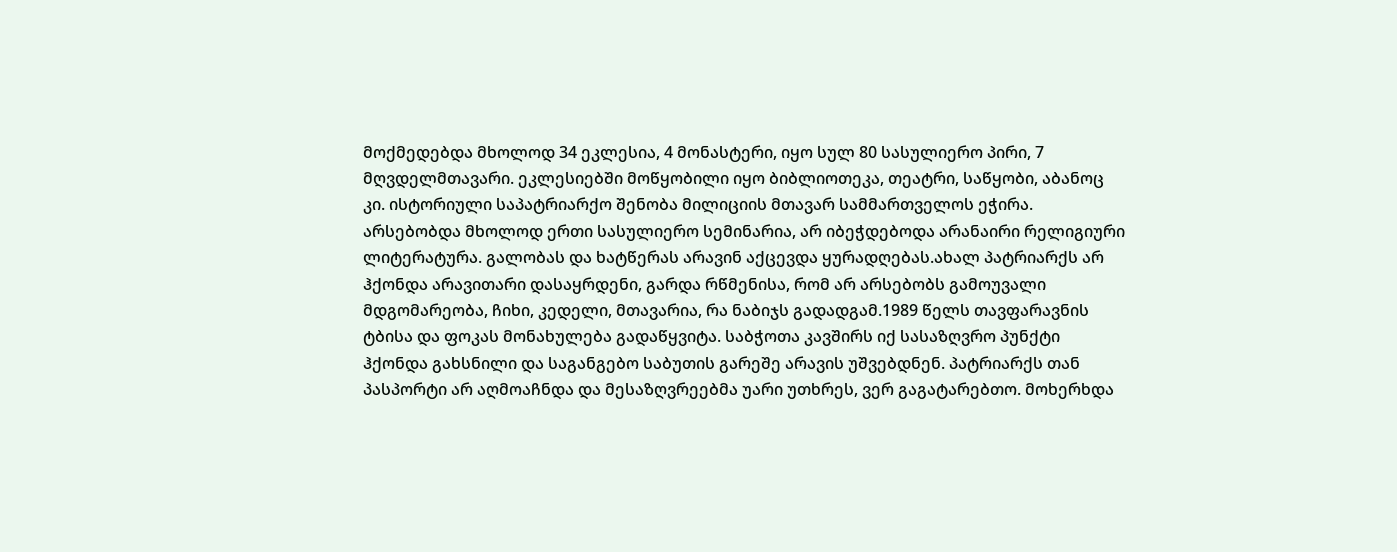მოქმედებდა მხოლოდ 34 ეკლესია, 4 მონასტერი, იყო სულ 80 სასულიერო პირი, 7 მღვდელმთავარი. ეკლესიებში მოწყობილი იყო ბიბლიოთეკა, თეატრი, საწყობი, აბანოც კი. ისტორიული საპატრიარქო შენობა მილიციის მთავარ სამმართველოს ეჭირა. არსებობდა მხოლოდ ერთი სასულიერო სემინარია, არ იბეჭდებოდა არანაირი რელიგიური ლიტერატურა. გალობას და ხატწერას არავინ აქცევდა ყურადღებას.ახალ პატრიარქს არ ჰქონდა არავითარი დასაყრდენი, გარდა რწმენისა, რომ არ არსებობს გამოუვალი მდგომარეობა, ჩიხი, კედელი, მთავარია, რა ნაბიჯს გადადგამ.1989 წელს თავფარავნის ტბისა და ფოკას მონახულება გადაწყვიტა. საბჭოთა კავშირს იქ სასაზღვრო პუნქტი ჰქონდა გახსნილი და საგანგებო საბუთის გარეშე არავის უშვებდნენ. პატრიარქს თან პასპორტი არ აღმოაჩნდა და მესაზღვრეებმა უარი უთხრეს, ვერ გაგატარებთო. მოხერხდა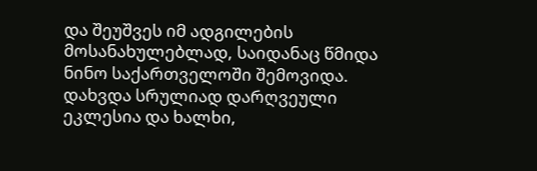და შეუშვეს იმ ადგილების მოსანახულებლად, საიდანაც წმიდა ნინო საქართველოში შემოვიდა. დახვდა სრულიად დარღვეული ეკლესია და ხალხი,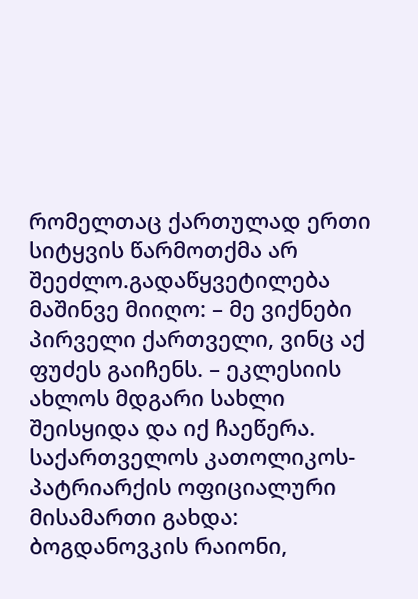რომელთაც ქართულად ერთი სიტყვის წარმოთქმა არ შეეძლო.გადაწყვეტილება მაშინვე მიიღო: – მე ვიქნები პირველი ქართველი, ვინც აქ ფუძეს გაიჩენს. – ეკლესიის ახლოს მდგარი სახლი შეისყიდა და იქ ჩაეწერა. საქართველოს კათოლიკოს-პატრიარქის ოფიციალური მისამართი გახდა: ბოგდანოვკის რაიონი,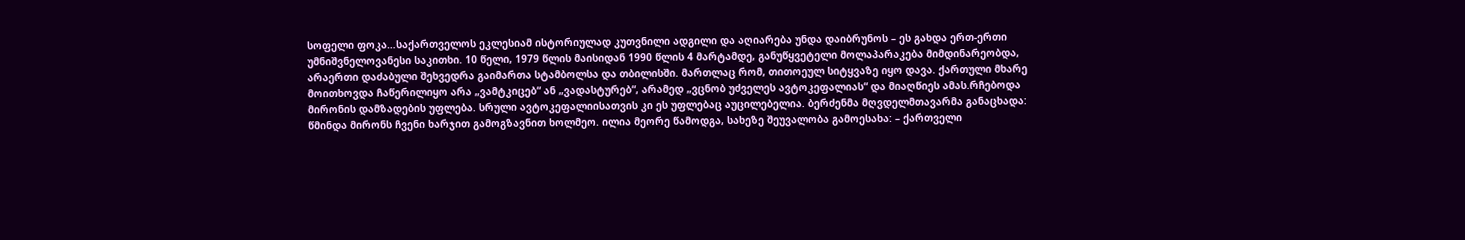სოფელი ფოკა…საქართველოს ეკლესიამ ისტორიულად კუთვნილი ადგილი და აღიარება უნდა დაიბრუნოს – ეს გახდა ერთ-ერთი უმნიშვნელოვანესი საკითხი. 10 წელი, 1979 წლის მაისიდან 1990 წლის 4 მარტამდე, განუწყვეტელი მოლაპარაკება მიმდინარეობდა, არაერთი დაძაბული შეხვედრა გაიმართა სტამბოლსა და თბილისში. მართლაც რომ, თითოეულ სიტყვაზე იყო დავა. ქართული მხარე მოითხოვდა ჩაწერილიყო არა „ვამტკიცებ“ ან „ვადასტურებ“, არამედ „ვცნობ უძველეს ავტოკეფალიას“ და მიაღწიეს ამას.რჩებოდა მირონის დამზადების უფლება. სრული ავტოკეფალიისათვის კი ეს უფლებაც აუცილებელია. ბერძენმა მღვდელმთავარმა განაცხადა: წმინდა მირონს ჩვენი ხარჯით გამოგზავნით ხოლმეო. ილია მეორე წამოდგა, სახეზე შეუვალობა გამოესახა: – ქართველი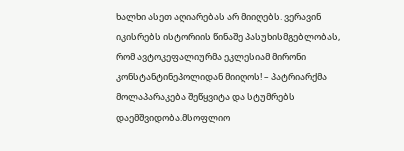ხალხი ასეთ აღიარებას არ მიიღებს. ვერავინ იკისრებს ისტორიის წინაშე პასუხისმგებლობას, რომ ავტოკეფალიურმა ეკლესიამ მირონი კონსტანტინეპოლიდან მიიღოს! – პატრიარქმა მოლაპარაკება შეწყვიტა და სტუმრებს დაემშვიდობა.მსოფლიო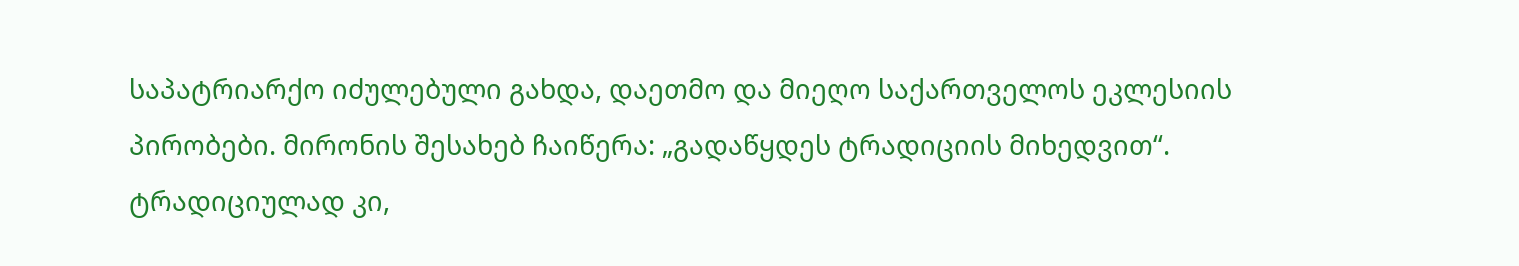საპატრიარქო იძულებული გახდა, დაეთმო და მიეღო საქართველოს ეკლესიის პირობები. მირონის შესახებ ჩაიწერა: „გადაწყდეს ტრადიციის მიხედვით“. ტრადიციულად კი,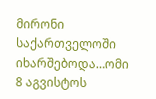მირონი საქართველოში იხარშებოდა…ომი 8 აგვისტოს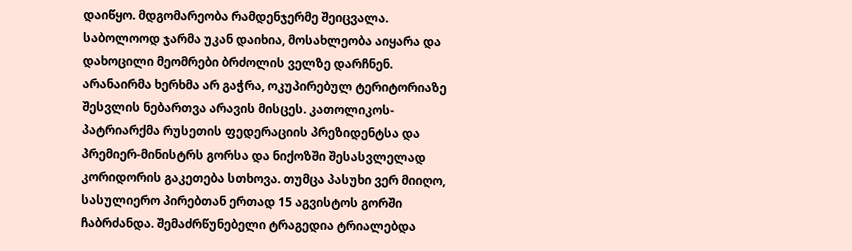დაიწყო. მდგომარეობა რამდენჯერმე შეიცვალა. საბოლოოდ ჯარმა უკან დაიხია, მოსახლეობა აიყარა და დახოცილი მეომრები ბრძოლის ველზე დარჩნენ. არანაირმა ხერხმა არ გაჭრა, ოკუპირებულ ტერიტორიაზე შესვლის ნებართვა არავის მისცეს. კათოლიკოს-პატრიარქმა რუსეთის ფედერაციის პრეზიდენტსა და პრემიერ-მინისტრს გორსა და ნიქოზში შესასვლელად კორიდორის გაკეთება სთხოვა. თუმცა პასუხი ვერ მიიღო, სასულიერო პირებთან ერთად 15 აგვისტოს გორში ჩაბრძანდა. შემაძრწუნებელი ტრაგედია ტრიალებდა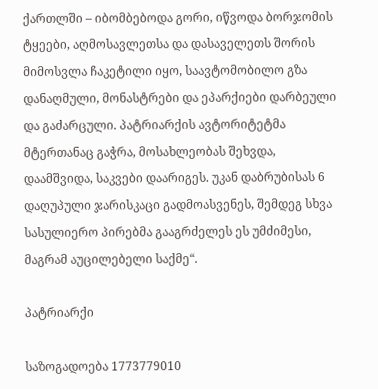ქართლში – იბომბებოდა გორი, იწვოდა ბორჯომის ტყეები, აღმოსავლეთსა და დასაველეთს შორის მიმოსვლა ჩაკეტილი იყო, საავტომობილო გზა დანაღმული, მონასტრები და ეპარქიები დარბეული და გაძარცული. პატრიარქის ავტორიტეტმა მტერთანაც გაჭრა, მოსახლეობას შეხვდა, დაამშვიდა, საკვები დაარიგეს. უკან დაბრუბისას 6 დაღუპული ჯარისკაცი გადმოასვენეს, შემდეგ სხვა სასულიერო პირებმა გააგრძელეს ეს უმძიმესი, მაგრამ აუცილებელი საქმე“.

პატრიარქი

საზოგადოება 1773779010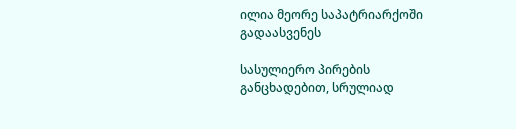ილია მეორე საპატრიარქოში გადაასვენეს

სასულიერო პირების განცხადებით, სრულიად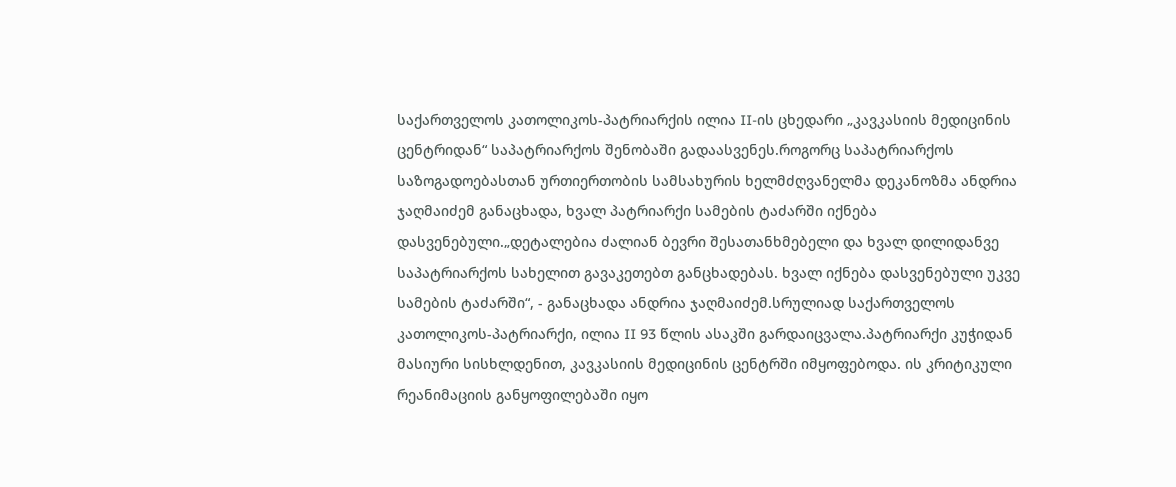საქართველოს კათოლიკოს-პატრიარქის ილია II-ის ცხედარი „კავკასიის მედიცინის ცენტრიდან“ საპატრიარქოს შენობაში გადაასვენეს.როგორც საპატრიარქოს საზოგადოებასთან ურთიერთობის სამსახურის ხელმძღვანელმა დეკანოზმა ანდრია ჯაღმაიძემ განაცხადა, ხვალ პატრიარქი სამების ტაძარში იქნება დასვენებული.„დეტალებია ძალიან ბევრი შესათანხმებელი და ხვალ დილიდანვე საპატრიარქოს სახელით გავაკეთებთ განცხადებას. ხვალ იქნება დასვენებული უკვე სამების ტაძარში“, - განაცხადა ანდრია ჯაღმაიძემ.სრულიად საქართველოს კათოლიკოს-პატრიარქი, ილია II 93 წლის ასაკში გარდაიცვალა.პატრიარქი კუჭიდან მასიური სისხლდენით, კავკასიის მედიცინის ცენტრში იმყოფებოდა. ის კრიტიკული რეანიმაციის განყოფილებაში იყო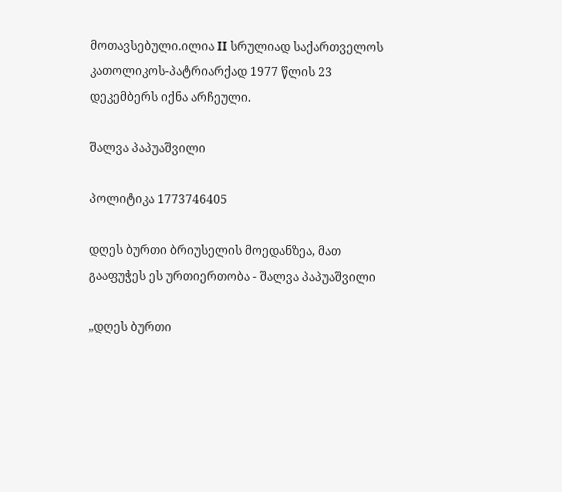მოთავსებული.ილია II სრულიად საქართველოს კათოლიკოს-პატრიარქად 1977 წლის 23 დეკემბერს იქნა არჩეული.

შალვა პაპუაშვილი

პოლიტიკა 1773746405

დღეს ბურთი ბრიუსელის მოედანზეა, მათ გააფუჭეს ეს ურთიერთობა - შალვა პაპუაშვილი

„დღეს ბურთი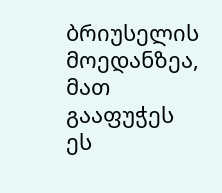ბრიუსელის მოედანზეა, მათ გააფუჭეს ეს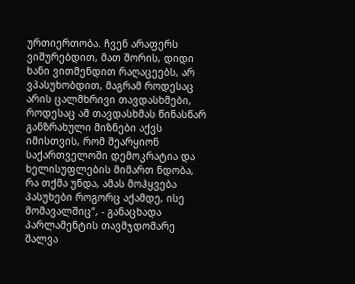ურთიერთობა. ჩვენ არაფერს ვიშურებდით, მათ შორის, დიდი ხანი ვითმენდით რაღაცეებს, არ ვპასუხობდით, მაგრამ როდესაც არის ცალმხრივი თავდასხმები, როდესაც ამ თავდასხმას წინასწარ განზრახული მიზნები აქვს იმისთვის, რომ შეარყიონ საქართველოში დემოკრატია და  ხელისუფლების მიმართ ნდობა, რა თქმა უნდა, ამას მოჰყვება პასუხები როგორც აქამდე, ისე მომავალშიც“, - განაცხადა პარლამენტის თავმჯდომარე შალვა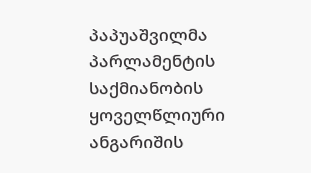პაპუაშვილმა პარლამენტის საქმიანობის ყოველწლიური ანგარიშის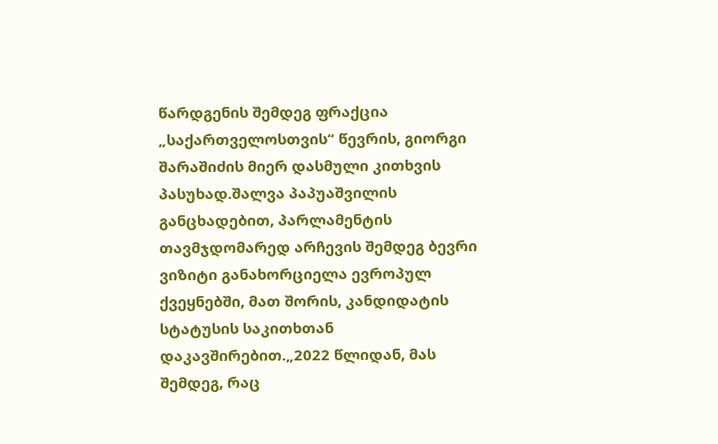წარდგენის შემდეგ ფრაქცია „საქართველოსთვის“ წევრის, გიორგი შარაშიძის მიერ დასმული კითხვის პასუხად.შალვა პაპუაშვილის განცხადებით, პარლამენტის თავმჯდომარედ არჩევის შემდეგ ბევრი ვიზიტი განახორციელა ევროპულ ქვეყნებში, მათ შორის, კანდიდატის სტატუსის საკითხთან დაკავშირებით.„2022 წლიდან, მას შემდეგ, რაც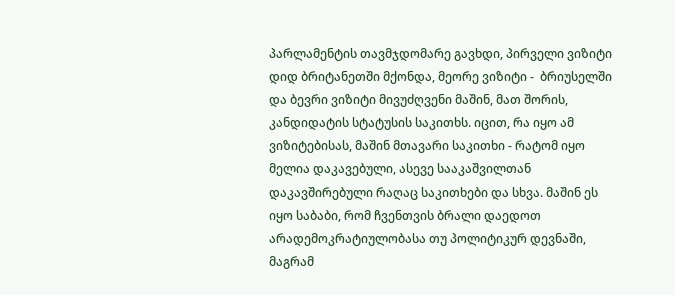პარლამენტის თავმჯდომარე გავხდი, პირველი ვიზიტი დიდ ბრიტანეთში მქონდა, მეორე ვიზიტი -  ბრიუსელში და ბევრი ვიზიტი მივუძღვენი მაშინ, მათ შორის, კანდიდატის სტატუსის საკითხს. იცით, რა იყო ამ ვიზიტებისას, მაშინ მთავარი საკითხი - რატომ იყო მელია დაკავებული, ასევე სააკაშვილთან დაკავშირებული რაღაც საკითხები და სხვა. მაშინ ეს იყო საბაბი, რომ ჩვენთვის ბრალი დაედოთ არადემოკრატიულობასა თუ პოლიტიკურ დევნაში, მაგრამ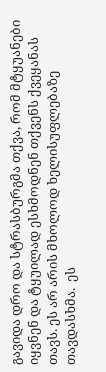გავიდა დრო და სტრასბურგმა თქვა, რომ მტყუანები იყვნენ და ტყუილად ესხმოდნენ თქვენს ქვეყანას თავს. ეს არ არის მხოლოდ ხელისუფლებაზე თავდასხმა.  ეს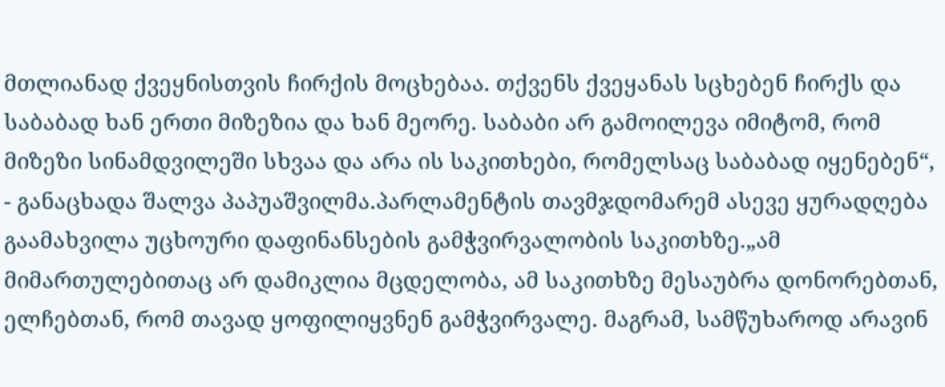მთლიანად ქვეყნისთვის ჩირქის მოცხებაა. თქვენს ქვეყანას სცხებენ ჩირქს და საბაბად ხან ერთი მიზეზია და ხან მეორე. საბაბი არ გამოილევა იმიტომ, რომ მიზეზი სინამდვილეში სხვაა და არა ის საკითხები, რომელსაც საბაბად იყენებენ“, - განაცხადა შალვა პაპუაშვილმა.პარლამენტის თავმჯდომარემ ასევე ყურადღება გაამახვილა უცხოური დაფინანსების გამჭვირვალობის საკითხზე.„ამ მიმართულებითაც არ დამიკლია მცდელობა, ამ საკითხზე მესაუბრა დონორებთან, ელჩებთან, რომ თავად ყოფილიყვნენ გამჭვირვალე. მაგრამ, სამწუხაროდ არავინ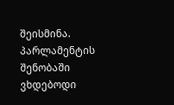შეისმინა. პარლამენტის შენობაში ვხდებოდი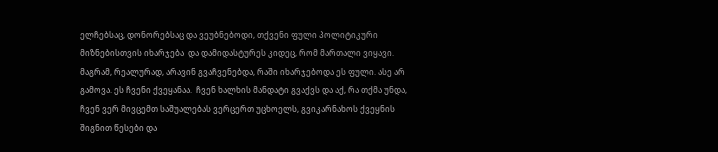ელჩებსაც, დონორებსაც და ვეუბნებოდი, თქვენი ფული პოლიტიკური მიზნებისთვის იხარჯება  და დამიდასტურეს კიდეც, რომ მართალი ვიყავი. მაგრამ, რეალურად, არავინ გვაჩვენებდა, რაში იხარჯებოდა ეს ფული. ასე არ გამოვა. ეს ჩვენი ქვეყანაა.  ჩვენ ხალხის მანდატი გვაქვს და აქ, რა თქმა უნდა, ჩვენ ვერ მივცემთ საშუალებას ვერცერთ უცხოელს, გვიკარნახოს ქვეყნის შიგნით წესები და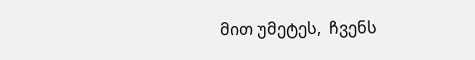მით უმეტეს,  ჩვენს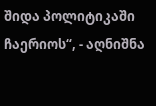შიდა პოლიტიკაში ჩაერიოს“, - აღნიშნა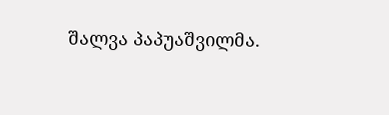შალვა პაპუაშვილმა.